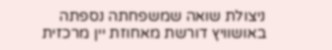ניצולת שואה שמשפחתה נספתה באושוויץ דורשת מאחוזת יין מרכזית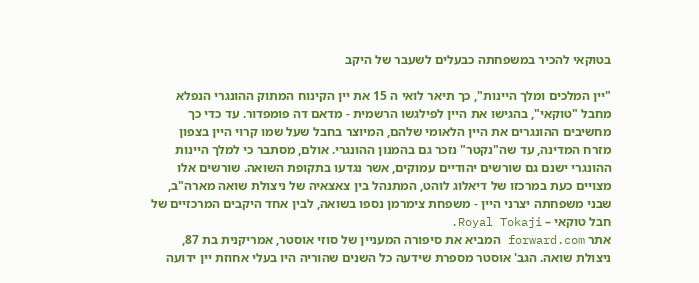בטוקאי להכיר במשפחתה כבעלים לשעבר של היקב

"יין המלכים ומלך היינות", כך תיאר לואי ה 15 את יין הקינוח המתוק ההונגרי הנפלא מחבל "טוקאי", בהגישו את היין לפילגשו הרשמית - מדאם דה פומפדור. עד כדי כך מחשיבים ההונגרים את היין הלאומי שלהם, המיוצר בחבל שעל שמו קרוי היין בצפון מזרח המדינה, עד שה"נקטר" נזכר גם בהמנון ההונגרי. אולם, מסתבר כי למלך היינות ההונגרי ישנם גם שורשים יהודיים עמוקים, אשר נגדעו בתקופת השואה. שורשים אלו מצויים כעת במרכזו של דיאלוג לוהט, המתנהל בין צאצאיה של ניצולת שואה מארה"ב, שבני משפחתה יצרני היין - משפחת צימרמן נספו בשואה, לבין אחד היקבים המרכזיים של חבל טוקאי – Royal Tokaji.
אתר forward.com המביא את סיפורה המעניין של סוזי אוסטר, אמריקנית בת 87, ניצולת שואה. הגב' אוסטר מספרת שידעה כל השנים שהוריה היו בעלי אחוזת יין ידועה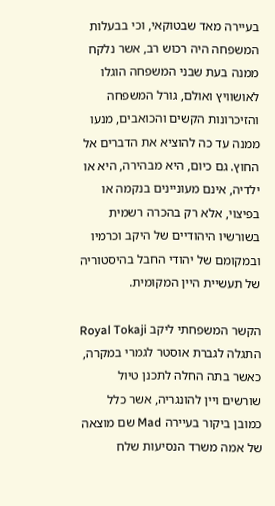בעיירה מאד שבטוקאי, וכי בבעלות המשפחה היה רכוש רב, אשר נלקח ממנה בעת שבני המשפחה הוגלו לאושוויץ ואולם, גורל המשפחה והזיכרונות הקשים והכואבים, מנעו ממנה עד כה להוציא את הדברים אל החוץ. גם כיום, היא מבהירה, היא או ילדיה, אינם מעוניינים בנקמה או בפיצוי, אלא רק בהכרה רשמית בשורשיו היהודיים של היקב וכרמיו ובמקומם של יהודי החבל בהיסטוריה של תעשיית היין המקומית.

הקשר המשפחתי ליקב Royal Tokaji התגלה לגברת אוסטר לגמרי במקרה, כאשר בתה החלה לתכנן טיול שורשים ויין להונגריה, אשר כלל כמובן ביקור בעיירה Mad שם מוצאה של אמה משרד הנסיעות שלח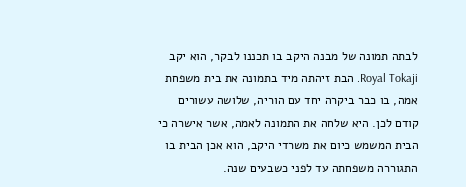לבתה תמונה של מבנה היקב בו תכננו לבקר, הוא יקב Royal Tokaji. הבת זיהתה מיד בתמונה את בית משפחת אמה, בו כבר ביקרה יחד עם הוריה, שלושה עשורים קודם לכן. היא שלחה את התמונה לאמה, אשר אישרה כי הבית המשמש כיום את משרדי היקב, הוא אכן הבית בו התגוררה משפחתה עד לפני כשבעים שנה.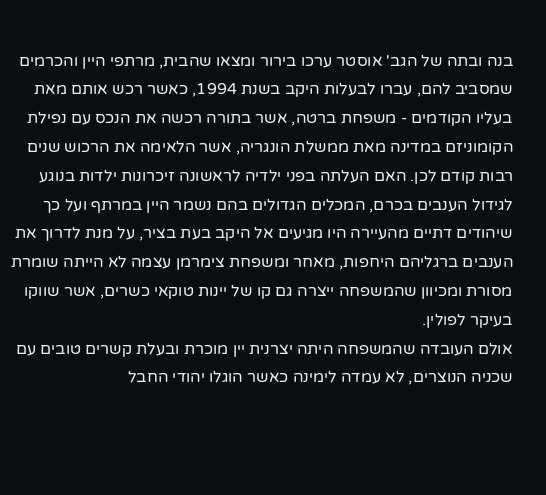בנה ובתה של הגב' אוסטר ערכו בירור ומצאו שהבית, מרתפי היין והכרמים שמסביב להם, עברו לבעלות היקב בשנת 1994, כאשר רכש אותם מאת בעליו הקודמים - משפחת ברטה, אשר בתורה רכשה את הנכס עם נפילת הקומוניזם במדינה מאת ממשלת הונגריה, אשר הלאימה את הרכוש שנים רבות קודם לכן. האם העלתה בפני ילדיה לראשונה זיכרונות ילדות בנוגע לגידול הענבים בכרם, המכלים הגדולים בהם נשמר היין במרתף ועל כך שיהודים דתיים מהעיירה היו מגיעים אל היקב בעת בציר, על מנת לדרוך את הענבים ברגליהם היחפות, מאחר ומשפחת צימרמן עצמה לא הייתה שומרת מסורת ומכיוון שהמשפחה ייצרה גם קו של יינות טוקאי כשרים, אשר שווקו בעיקר לפולין.
אולם העובדה שהמשפחה היתה יצרנית יין מוכרת ובעלת קשרים טובים עם שכניה הנוצרים, לא עמדה לימינה כאשר הוגלו יהודי החבל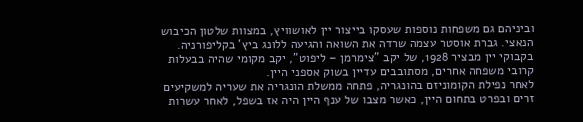וביניהם גם משפחות נוספות שעסקו בייצור יין לאושוויץ, במצוות שלטון הכיבוש הנאצי. גברת אוסטר עצמה שרדה את השואה והגיעה ללונג ביץ' בקליפורניה. בקבוקי יין מבציר 1928, של יקב "צימרמן – ליפוט", יקב מקומי שהיה בבעלות קרובי משפחה אחרים, מסתובבים עדיין בשוק אספני היין.
לאחר נפילת הקומוניזם בהונגריה, פתחה ממשלת הונגריה את שעריה למשקיעים זרים ובפרט בתחום היין, כאשר מצבו של ענף היין היה אז בשפל, לאחר עשרות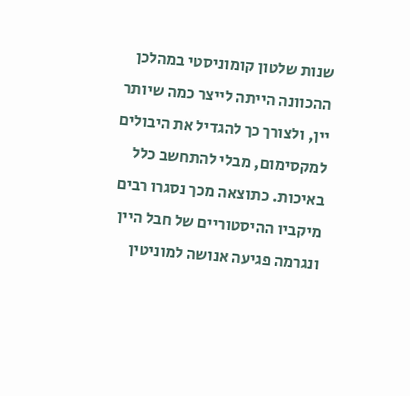שנות שלטון קומוניסטי במהלכן ההכוונה הייתה לייצר כמה שיותר יין, ולצורך כך להגדיל את היבולים למקסימום, מבלי להתחשב כלל באיכות. כתוצאה מכך נסגרו רבים מיקביו ההיסטוריים של חבל היין ונגרמה פגיעה אנושה למוניטין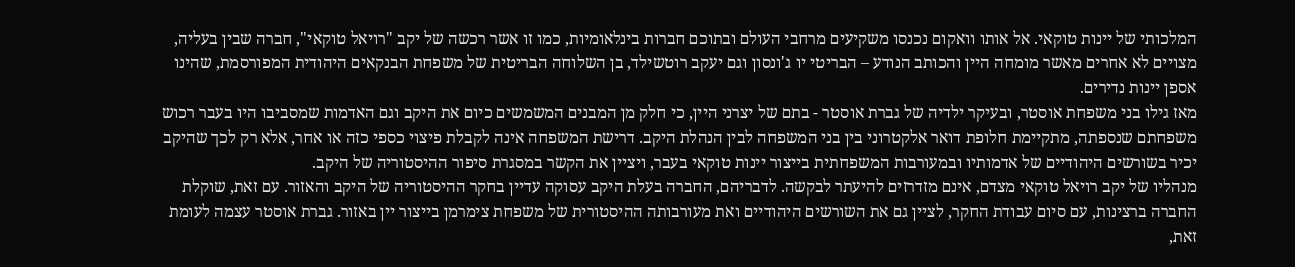המלכותי של יינות טוקאי. אל אותו וואקום נכנסו משקיעים מרחבי העולם ובתוכם חברות בינלאומיות, כמו זו אשר רכשה של יקב "רויאל טוקאי", חברה שבין בעליה, מצויים לא אחרים מאשר מומחה היין והכותב הנודע – הבריטי יו ג'ונסון וגם יעקב רוטשילד, בן השלוחה הבריטית של משפחת הבנקאים היהודית המפורסמת, שהינו אספן יינות נדירים.
מאז גילו בני משפחת אוסטר, ובעיקר ילדיה של גברת אוסטר - בתם של יצרני היין, כי חלק מן המבנים המשמשים כיום את היקב וגם האדמות שמסביבו היו בעבר רכוש משפחתם שנספתה, מתקיימת חלופת דואר אלקטרוני בין בני המשפחה לבין הנהלת היקב. דרישת המשפחה אינה לקבלת פיצוי כספי כזה או אחר, אלא רק לכך שהיקב יכיר בשורשים היהודיים של אדמותיו ובמעורבות המשפחתית בייצור יינות טוקאי בעבר, ויציין את הקשר במסגרת סיפור ההיסטוריה של היקב.
מנהליו של יקב רויאל טוקאי מצדם, אינם מזדרזים להיעתר לבקשה. לדבריהם, החברה בעלת היקב עסוקה עדיין בחקר ההיסטוריה של היקב והאזור. עם זאת, שוקלת החברה ברצינות, עם סיום עבודת החקר, לציין גם את השורשים היהודיים ואת מעורבותה ההיסטורית של משפחת צימרמן בייצור יין באזור. גברת אוסטר עצמה לעומת זאת,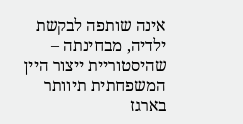אינה שותפה לבקשת ילדיה, מבחינתה – שהיסטוריית ייצור היין המשפחתית תיוותר בארגז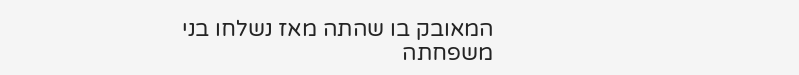המאובק בו שהתה מאז נשלחו בני משפחתה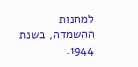למחנות ההשמדה, בשנת 1944.